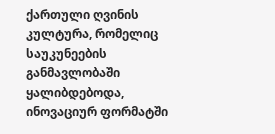ქართული ღვინის კულტურა, რომელიც საუკუნეების განმავლობაში ყალიბდებოდა, ინოვაციურ ფორმატში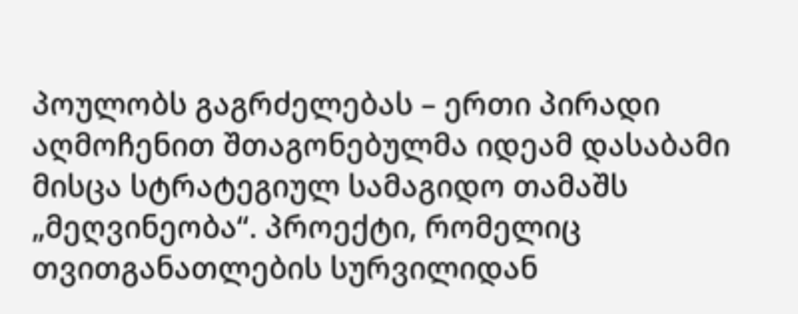პოულობს გაგრძელებას – ერთი პირადი აღმოჩენით შთაგონებულმა იდეამ დასაბამი მისცა სტრატეგიულ სამაგიდო თამაშს „მეღვინეობა“. პროექტი, რომელიც თვითგანათლების სურვილიდან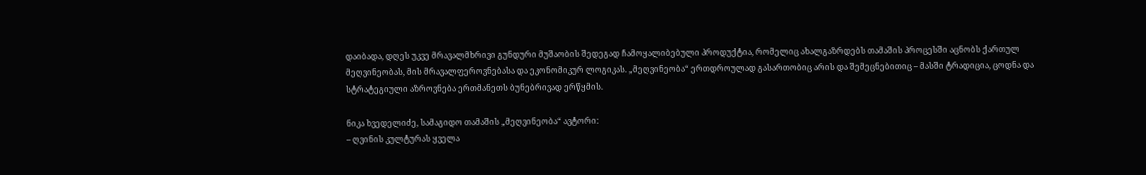დაიბადა, დღეს უკვე მრავალმხრივი გუნდური მუშაობის შედეგად ჩამოყალიბებული პროდუქტია, რომელიც ახალგაზრდებს თამაშის პროცესში აცნობს ქართულ მეღვინეობას, მის მრავალფეროვნებასა და ეკონომიკურ ლოგიკას. „მეღვინეობა“ ერთდროულად გასართობიც არის და შემეცნებითიც – მასში ტრადიცია, ცოდნა და სტრატეგიული აზროვნება ერთმანეთს ბუნებრივად ერწყმის.

ნიკა ხვედელიძე, სამაგიდო თამაშის „მეღვინეობა“ ავტორი:
– ღვინის კულტურას ყველა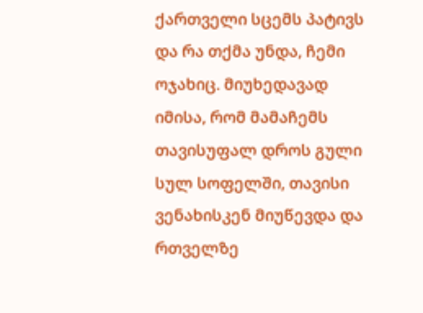ქართველი სცემს პატივს და რა თქმა უნდა, ჩემი ოჯახიც. მიუხედავად იმისა, რომ მამაჩემს თავისუფალ დროს გული სულ სოფელში, თავისი ვენახისკენ მიუწევდა და რთველზე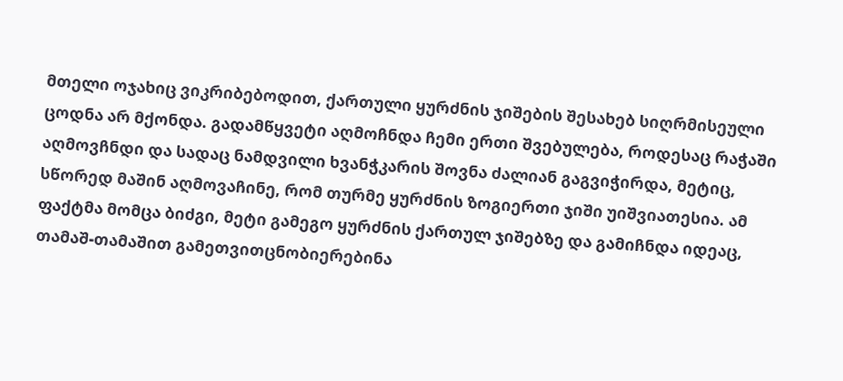მთელი ოჯახიც ვიკრიბებოდით, ქართული ყურძნის ჯიშების შესახებ სიღრმისეული ცოდნა არ მქონდა. გადამწყვეტი აღმოჩნდა ჩემი ერთი შვებულება, როდესაც რაჭაში აღმოვჩნდი და სადაც ნამდვილი ხვანჭკარის შოვნა ძალიან გაგვიჭირდა, მეტიც, სწორედ მაშინ აღმოვაჩინე, რომ თურმე ყურძნის ზოგიერთი ჯიში უიშვიათესია. ამ ფაქტმა მომცა ბიძგი, მეტი გამეგო ყურძნის ქართულ ჯიშებზე და გამიჩნდა იდეაც, თამაშ-თამაშით გამეთვითცნობიერებინა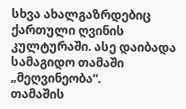სხვა ახალგაზრდებიც ქართული ღვინის კულტურაში. ასე დაიბადა სამაგიდო თამაში „მეღვინეობა“.
თამაშის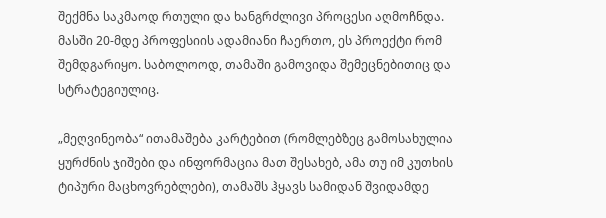შექმნა საკმაოდ რთული და ხანგრძლივი პროცესი აღმოჩნდა. მასში 20-მდე პროფესიის ადამიანი ჩაერთო, ეს პროექტი რომ შემდგარიყო. საბოლოოდ, თამაში გამოვიდა შემეცნებითიც და სტრატეგიულიც.

„მეღვინეობა“ ითამაშება კარტებით (რომლებზეც გამოსახულია ყურძნის ჯიშები და ინფორმაცია მათ შესახებ, ამა თუ იმ კუთხის ტიპური მაცხოვრებლები), თამაშს ჰყავს სამიდან შვიდამდე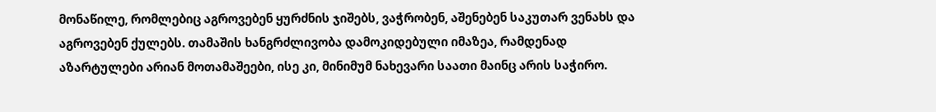მონაწილე, რომლებიც აგროვებენ ყურძნის ჯიშებს, ვაჭრობენ, აშენებენ საკუთარ ვენახს და აგროვებენ ქულებს. თამაშის ხანგრძლივობა დამოკიდებული იმაზეა, რამდენად აზარტულები არიან მოთამაშეები, ისე კი, მინიმუმ ნახევარი საათი მაინც არის საჭირო.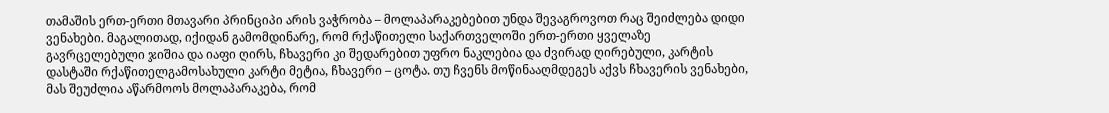თამაშის ერთ-ერთი მთავარი პრინციპი არის ვაჭრობა – მოლაპარაკებებით უნდა შევაგროვოთ რაც შეიძლება დიდი ვენახები. მაგალითად, იქიდან გამომდინარე, რომ რქაწითელი საქართველოში ერთ-ერთი ყველაზე გავრცელებული ჯიშია და იაფი ღირს, ჩხავერი კი შედარებით უფრო ნაკლებია და ძვირად ღირებული, კარტის დასტაში რქაწითელგამოსახული კარტი მეტია, ჩხავერი – ცოტა. თუ ჩვენს მოწინააღმდეგეს აქვს ჩხავერის ვენახები, მას შეუძლია აწარმოოს მოლაპარაკება, რომ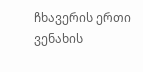ჩხავერის ერთი ვენახის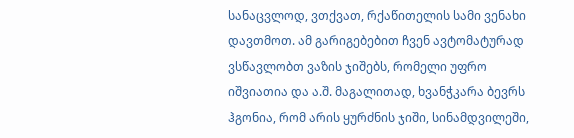სანაცვლოდ, ვთქვათ, რქაწითელის სამი ვენახი დავთმოთ. ამ გარიგებებით ჩვენ ავტომატურად ვსწავლობთ ვაზის ჯიშებს, რომელი უფრო იშვიათია და ა.შ. მაგალითად, ხვანჭკარა ბევრს ჰგონია, რომ არის ყურძნის ჯიში, სინამდვილეში,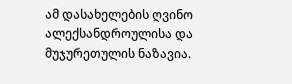ამ დასახელების ღვინო ალექსანდროულისა და მუჯურეთულის ნაზავია.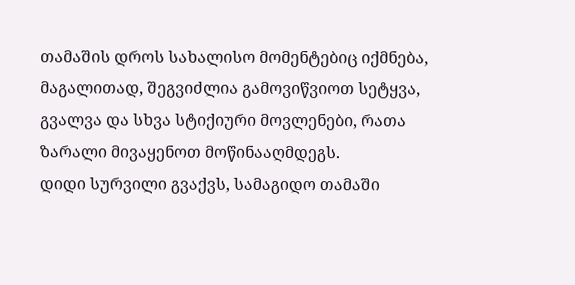თამაშის დროს სახალისო მომენტებიც იქმნება, მაგალითად, შეგვიძლია გამოვიწვიოთ სეტყვა, გვალვა და სხვა სტიქიური მოვლენები, რათა ზარალი მივაყენოთ მოწინააღმდეგს.
დიდი სურვილი გვაქვს, სამაგიდო თამაში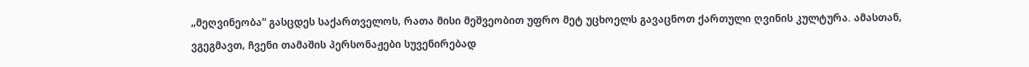„მეღვინეობა“ გასცდეს საქართველოს, რათა მისი მეშვეობით უფრო მეტ უცხოელს გავაცნოთ ქართული ღვინის კულტურა. ამასთან, ვგეგმავთ, ჩვენი თამაშის პერსონაჟები სუვენირებად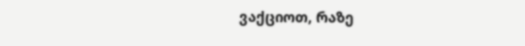ვაქციოთ, რაზე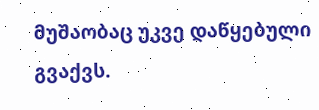მუშაობაც უკვე დაწყებული გვაქვს.